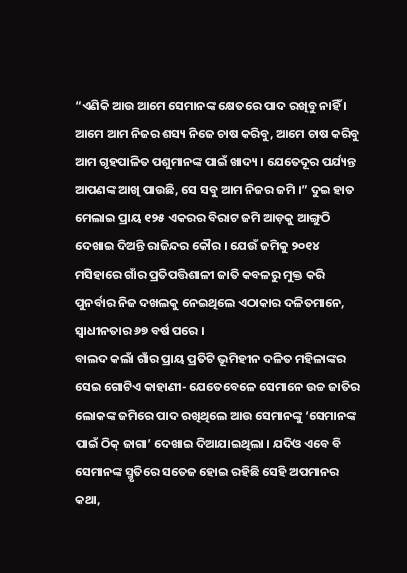“ଏଣିକି ଆଉ ଆମେ ସେମାନଙ୍କ କ୍ଷେତରେ ପାଦ ରଖିବୁ ନାହିଁ । ଆମେ ଆମ ନିଜର ଶସ୍ୟ ନିଜେ ଚାଷ କରିବୁ, ଆମେ ଚାଷ କରିବୁ ଆମ ଗୃହପାଳିତ ପଶୁମାନଙ୍କ ପାଇଁ ଖାଦ୍ୟ । ଯେତେଦୂର ପର୍ଯ୍ୟନ୍ତ ଆପଣଙ୍କ ଆଖି ପାଉଛି, ସେ ସବୁ ଆମ ନିଜର ଜମି ।” ଦୁଇ ହାତ ମେଲାଇ ପ୍ରାୟ ୧୨୫ ଏକରର ବିରାଟ ଜମି ଆଡ଼କୁ ଆଙ୍ଗୁଠି ଦେଖାଇ ଦିଅନ୍ତି ରାଜିନ୍ଦର କୌର । ଯେଉଁ ଜମିକୁ ୨୦୧୪ ମସିହାରେ ଗାଁର ପ୍ରତିପତ୍ତିଶାଳୀ ଜାତି କବଳରୁ ମୁକ୍ତ କରି ପୁନର୍ବାର ନିଜ ଦଖଲକୁ ନେଇଥିଲେ ଏଠାକାର ଦଳିତମାନେ, ସ୍ୱାଧୀନତାର ୬୭ ବର୍ଷ ପରେ ।
ବାଲଦ କଲାଁ ଗାଁର ପ୍ରାୟ ପ୍ରତିଟି ଭୂମିହୀନ ଦଳିତ ମହିଳାଙ୍କର ସେଇ ଗୋଟିଏ କାହାଣୀ- ଯେତେବେଳେ ସେମାନେ ଉଚ୍ଚ ଜାତିର ଲୋକଙ୍କ ଜମିରେ ପାଦ ରଖିଥିଲେ ଆଉ ସେମାନଙ୍କୁ ‘ସେମାନଙ୍କ ପାଇଁ ଠିକ୍ ଜାଗା’ ଦେଖାଇ ଦିଆଯାଇଥିଲା । ଯଦିଓ ଏବେ ବି ସେମାନଙ୍କ ସ୍ମୃତିରେ ସତେଜ ହୋଇ ରହିଛି ସେହି ଅପମାନର କଥା,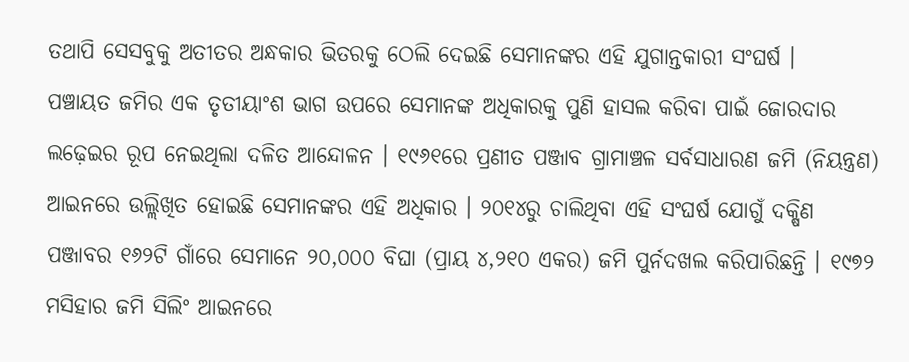ତଥାପି ସେସବୁକୁ ଅତୀତର ଅନ୍ଧକାର ଭିତରକୁ ଠେଲି ଦେଇଛି ସେମାନଙ୍କର ଏହି ଯୁଗାନ୍ତକାରୀ ସଂଘର୍ଷ ।
ପଞ୍ଚାୟତ ଜମିର ଏକ ତୃତୀୟାଂଶ ଭାଗ ଉପରେ ସେମାନଙ୍କ ଅଧିକାରକୁ ପୁଣି ହାସଲ କରିବା ପାଇଁ ଜୋରଦାର ଲଢ଼େଇର ରୂପ ନେଇଥିଲା ଦଳିତ ଆନ୍ଦୋଳନ । ୧୯୬୧ରେ ପ୍ରଣୀତ ପଞ୍ଜାବ ଗ୍ରାମାଞ୍ଚଳ ସର୍ବସାଧାରଣ ଜମି (ନିୟନ୍ତ୍ରଣ) ଆଇନରେ ଉଲ୍ଲିଖିତ ହୋଇଛି ସେମାନଙ୍କର ଏହି ଅଧିକାର । ୨୦୧୪ରୁ ଚାଲିଥିବା ଏହି ସଂଘର୍ଷ ଯୋଗୁଁ ଦକ୍ଷିଣ ପଞ୍ଜାବର ୧୬୨ଟି ଗାଁରେ ସେମାନେ ୨୦,୦୦୦ ବିଘା (ପ୍ରାୟ ୪,୨୧୦ ଏକର) ଜମି ପୁର୍ନଦଖଲ କରିପାରିଛନ୍ତି । ୧୯୭୨ ମସିହାର ଜମି ସିଲିଂ ଆଇନରେ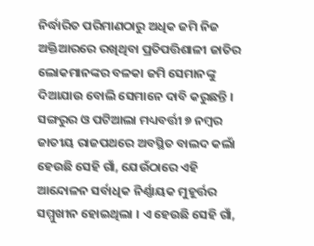ନିର୍ଦ୍ଧାରିତ ପରିମାଣଠାରୁ ଅଧିକ ଜମି ନିଜ ଅକ୍ତିଆରରେ ରଖିଥିବା ପ୍ରତିପତ୍ତିଶାଳୀ ଜାତିର ଲୋକମାନଙ୍କର ବଳକା ଜମି ସେମାନଙ୍କୁ ଦିଆଯାଉ ବୋଲି ସେମାନେ ଦାବି କରୁଛନ୍ତି ।
ସଙ୍ଗରୁର ଓ ପଟିଆଲା ମଧ୍ୟବର୍ତ୍ତୀ ୭ ନମ୍ବର ଜାତୀୟ ରାଜପଥରେ ଅବସ୍ଥିତ ବାଲଦ କଲାଁ ହେଉଛି ସେହି ଗାଁ, ଯେଉଁଠାରେ ଏହି ଆନ୍ଦୋଳନ ସର୍ବାଧିକ ନିର୍ଣ୍ଣାୟକ ମୁହୂର୍ତ୍ତର ସମ୍ମୁଖୀନ ହୋଇଥିଲା । ଏ ହେଉଛି ସେହି ଗାଁ,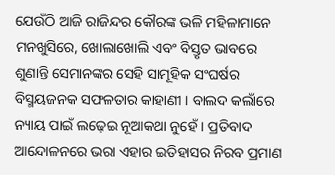ଯେଉଁଠି ଆଜି ରାଜିନ୍ଦର କୌରଙ୍କ ଭଳି ମହିଳାମାନେ ମନଖୁସିରେ, ଖୋଲାଖୋଲି ଏବଂ ବିସ୍ତୃତ ଭାବରେ ଶୁଣାନ୍ତି ସେମାନଙ୍କର ସେହି ସାମୂହିକ ସଂଘର୍ଷର ବିସ୍ମୟଜନକ ସଫଳତାର କାହାଣୀ । ବାଲଦ କଲାଁରେ ନ୍ୟାୟ ପାଇଁ ଲଢ଼େଇ ନୂଆକଥା ନୁହେଁ । ପ୍ରତିବାଦ ଆନ୍ଦୋଳନରେ ଭରା ଏହାର ଇତିହାସର ନିରବ ପ୍ରମାଣ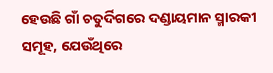ହେଉଛି ଗାଁ ଚତୁର୍ଦିଗରେ ଦଣ୍ଡାୟମାନ ସ୍ମାରକୀ ସମୂହ, ଯେଉଁଥିରେ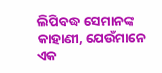ଲିପିବଦ୍ଧ ସେମାନଙ୍କ କାହାଣୀ, ଯେଉଁମାନେ ଏକ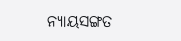ନ୍ୟାୟସଙ୍ଗତ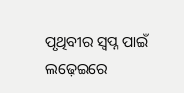ପୃଥିବୀର ସ୍ୱପ୍ନ ପାଇଁ ଲଢ଼େଇରେ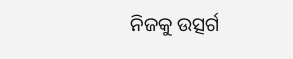ନିଜକୁ ଉତ୍ସର୍ଗ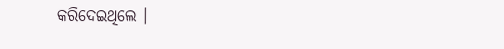କରିଦେଇଥିଲେ ।